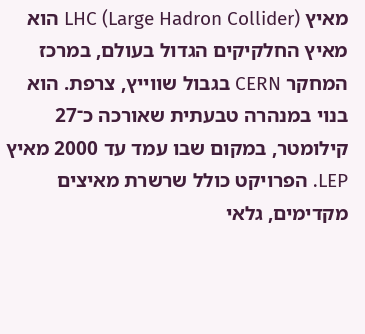מאיץ LHC (Large Hadron Collider) הוא מאיץ החלקיקים הגדול בעולם, במרכז המחקר CERN בגבול שווייץ, צרפת. הוא בנוי במנהרה טבעתית שאורכה כ־27 קילומטר, במקום שבו עמד עד 2000 מאיץ LEP. הפרויקט כולל שרשרת מאיצים מקדימים, גלאי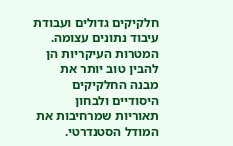חלקיקים גדולים ועבודת עיבוד נתונים עצומה.
המטרות העיקריות הן להבין טוב יותר את מבנה החלקיקים היסודיים ולבחון תאוריות שמרחיבות את המודל הסטנדרטי.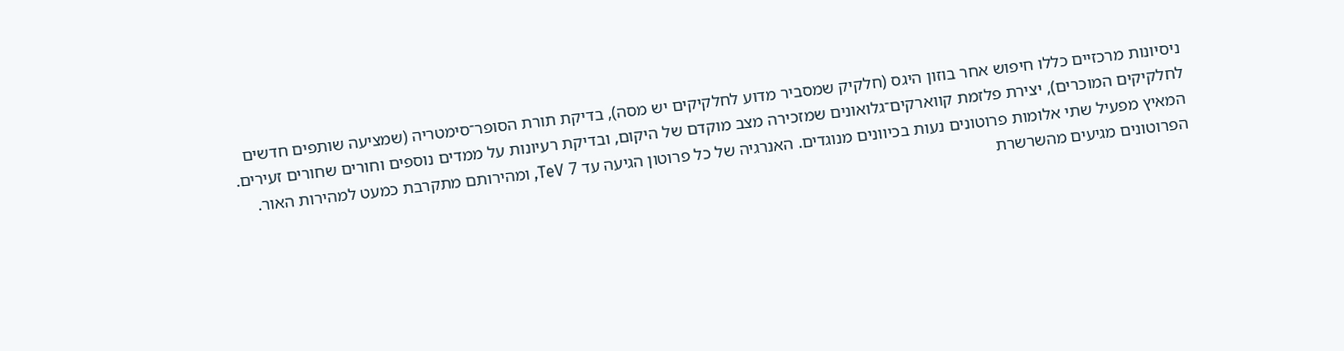ניסיונות מרכזיים כללו חיפוש אחר בוזון היגס (חלקיק שמסביר מדוע לחלקיקים יש מסה), בדיקת תורת הסופר־סימטריה (שמציעה שותפים חדשים לחלקיקים המוכרים), יצירת פלזמת קווארקים־גלואונים שמזכירה מצב מוקדם של היקום, ובדיקת רעיונות על ממדים נוספים וחורים שחורים זעירים.
המאיץ מפעיל שתי אלומות פרוטונים נעות בכיוונים מנוגדים. האנרגיה של כל פרוטון הגיעה עד 7 TeV, ומהירותם מתקרבת כמעט למהירות האור. הפרוטונים מגיעים מהשרשרת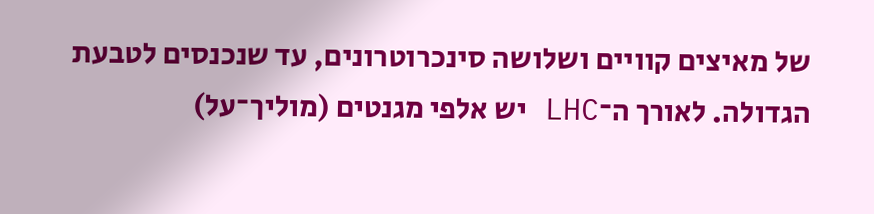של מאיצים קוויים ושלושה סינכרוטרונים, עד שנכנסים לטבעת הגדולה. לאורך ה־LHC יש אלפי מגנטים (מוליך־על)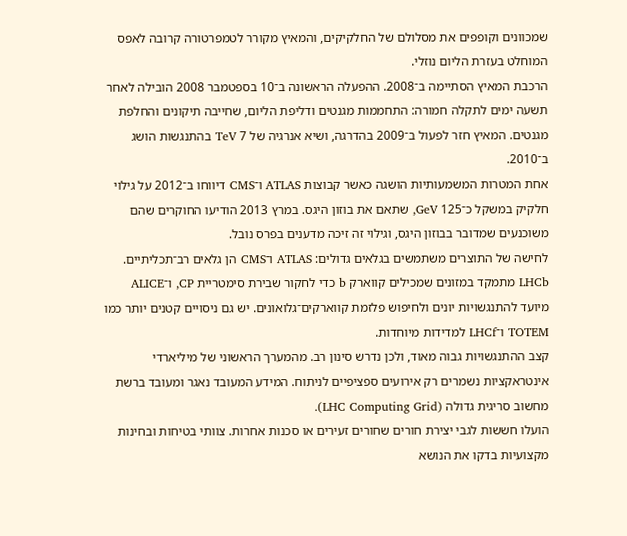שמכוונים וקופפים את מסלולם של החלקיקים, והמאיץ מקורר לטמפרטורה קרובה לאפס המוחלט בעזרת הליום נוזלי.
הרכבת המאיץ הסתיימה ב־2008. ההפעלה הראשונה ב־10 בספטמבר 2008 הובילה לאחר תשעה ימים לתקלה חמורה: התחממות מגנטים ודליפת הליום, שחייבה תיקונים והחלפת מגנטים. המאיץ חזר לפעול ב־2009 בהדרגה, ושיא אנרגיה של 7 TeV בהתנגשות הושג ב־2010.
אחת המטרות המשמעותיות הושגה כאשר קבוצות ATLAS ו־CMS דיווחו ב־2012 על גילוי חלקיק במשקל כ־125 GeV, שתאם את בוזון היגס. במרץ 2013 הודיעו החוקרים שהם משוכנעים שמדובר בבוזון היגס, וגילוי זה זיכה מדענים בפרס נובל.
לחישה של התוצרים משתמשים בגלאים גדולים: ATLAS ו־CMS הן גלאים רב־תכליתיים. LHCb מתמקד במזונים שמכילים קווארק b כדי לחקור שבירת סימטריית CP, ו־ALICE מיועד להתנגשויות יונים ולחיפוש פלזמת קווארקים־גלואונים. יש גם ניסויים קטנים יותר כמו TOTEM ו־LHCf למדידות מיוחדות.
קצב ההתנגשויות גבוה מאוד, ולכן נדרש סינון רב. מהמערך הראשוני של מיליארדי אינטראקציות נשמרים רק אירועים ספציפיים לניתוח. המידע המעובד נאגר ומעובד ברשת מחשוב סריגית גדולה (LHC Computing Grid).
הועלו חששות לגבי יצירת חורים שחורים זעירים או סכנות אחרות. צוותי בטיחות ובחינות מקצועיות בדקו את הנושא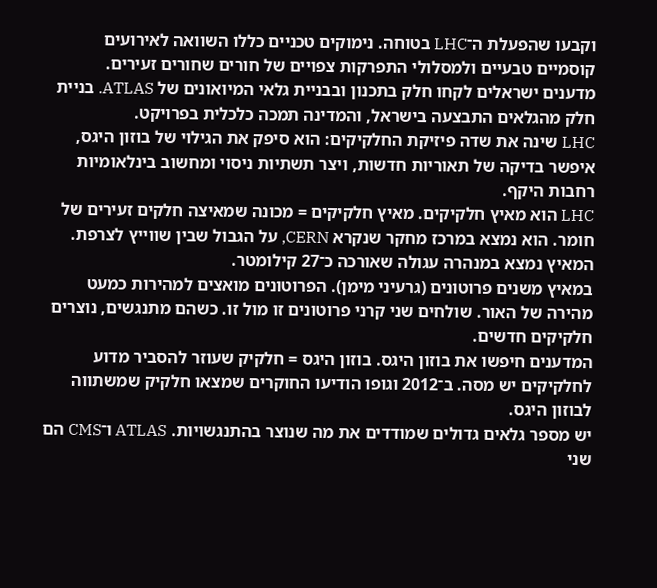וקבעו שהפעלת ה־LHC בטוחה. נימוקים טכניים כללו השוואה לאירועים קוסמיים טבעיים ולמסלולי התפרקות צפויים של חורים שחורים זעירים.
מדענים ישראלים לקחו חלק בתכנון ובבניית גלאי המיואונים של ATLAS. בניית חלק מהגלאים התבצעה בישראל, והמדינה תמכה כלכלית בפרויקט.
LHC שינה את שדה פיזיקת החלקיקים: הוא סיפק את הגילוי של בוזון היגס, איפשר בדיקה של תאוריות חדשות, ויצר תשתיות ניסוי ומחשוב בינלאומיות רחבות היקף.
LHC הוא מאיץ חלקיקים. מאיץ חלקיקים = מכונה שמאיצה חלקים זעירים של חומר. הוא נמצא במרכז מחקר שנקרא CERN, על הגבול שבין שווייץ לצרפת. המאיץ נמצא במנהרה עגולה שאורכה כ־27 קילומטר.
במאיץ משנים פרוטונים (גרעיני מימן). הפרוטונים מואצים למהירות כמעט מהירה של האור. שולחים שני קרני פרוטונים זו מול זו. כשהם מתנגשים, נוצרים חלקיקים חדשים.
המדענים חיפשו את בוזון היגס. בוזון היגס = חלקיק שעוזר להסביר מדוע לחלקיקים יש מסה. ב־2012 וגופו הודיעו החוקרים שמצאו חלקיק שמשתווה לבוזון היגס.
יש מספר גלאים גדולים שמודדים את מה שנוצר בהתנגשויות. ATLAS ו־CMS הם שני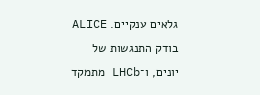גלאים ענקיים. ALICE בודק התנגשות של יונים, ו־LHCb מתמקד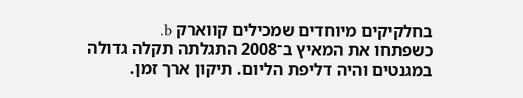בחלקיקים מיוחדים שמכילים קווארק b.
כשפתחו את המאיץ ב־2008 התגלתה תקלה גדולה במגנטים והיה דליפת הליום. תיקון ארך זמן.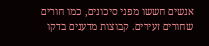אנשים חששו מפני סיכונים, כמו חורים שחורים זעירים. קבוצות מדענים בדקו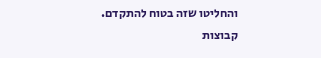והחליטו שזה בטוח להתקדם.
קבוצות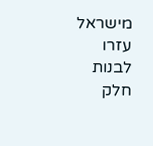מישראל עזרו לבנות חלק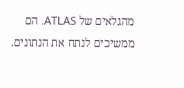מהגלאים של ATLAS. הם ממשיכים לנתח את הנתונים.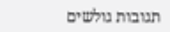תגובות גולשים